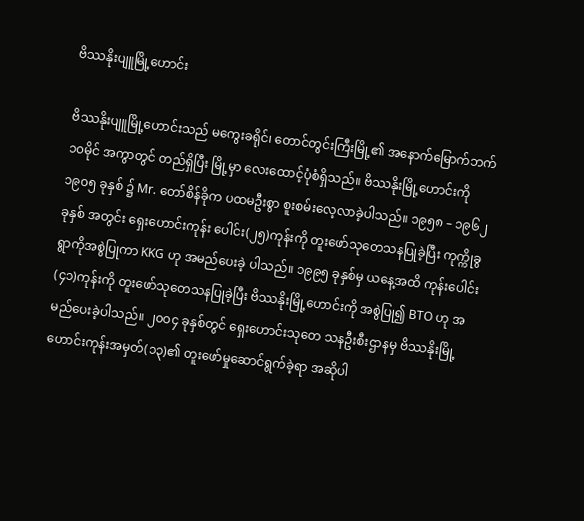ဗိဿနိုးပျူမြို့ဟောင်း

ဗိဿနိုးပျူမြို့ဟောင်းသည် မကွေးခရိုင်၊ တောင်တွင်းကြီးမြို့၏ အနောက်မြောက်ဘက် ၁၀မိုင် အကွာတွင် တည်ရှိပြီး မြို့မှာ လေးထောင့်ပုံစံရှိသည်။ ဗိဿနိုးမြို့ဟောင်းကို ၁၉၀၅ ခုနှစ် ၌ Mr. တော်စိန်ခိုက ပထမဦးစွာ စူးစမ်းလေ့လာခဲ့ပါသည်။ ၁၉၅၈ – ၁၉၆၂ ခုနှစ် အတွင်း ရှေးဟောင်းကုန်း ပေါင်း(၂၅)ကုန်းကို တူးဖော်သုတေသနပြုခဲ့ပြီး ကုက္ကိုခွရွာကိုအစွဲပြုကာ KKG ဟု အမည်ပေးခဲ့ ပါသည်။ ၁၉၉၅ ခုနှစ်မှ ယနေ့အထိ ကုန်းပေါင်း (၄၁)ကုန်းကို တူးဖော်သုတေသနပြုခဲ့ပြီး ဗိဿနိုးမြို့ဟောင်းကို အစွဲပြု၍ BTO ဟု အမည်ပေးခဲ့ပါသည်။ ၂၀ဝ၄ ခုနှစ်တွင် ရှေးဟောင်းသုတေ သနဦးစီးဌာနမှ ဗိဿနိုးမြို့ဟောင်းကုန်းအမှတ်(၁၃)၏ တူးဖော်မှုဆောင်ရွက်ခဲ့ရာ အဆိုပါ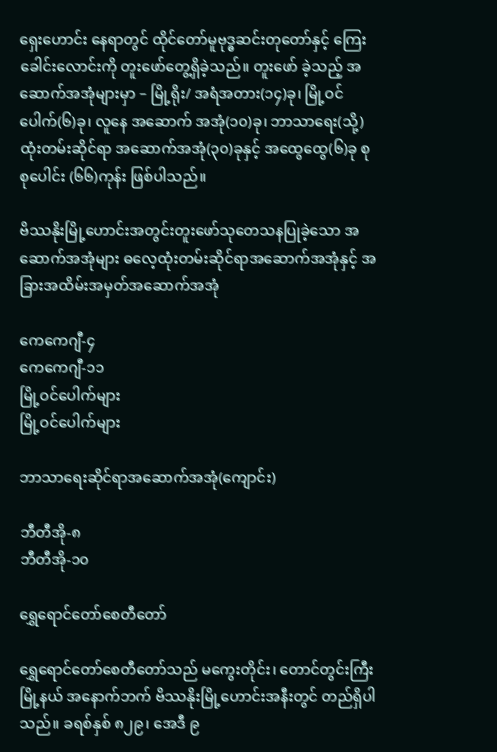ရှေးဟောင်း နေရာတွင် ထိုင်တော်မူဗုဒ္ဓဆင်းတုတော်နှင့် ကြေးခေါင်းလောင်းကို တူးဖော်တွေ့ရှိခဲ့သည်။ တူးဖော် ခဲ့သည့် အဆောက်အအုံများမှာ – မြို့ရိုး/ အရံအတား(၁၄)ခု၊ မြို့ဝင်ပေါက်(၆)ခု၊ လူနေ အဆောက် အအုံ(၁၀)ခု၊ ဘာသာရေး(သို့) ထုံးတမ်းဆိုင်ရာ အဆောက်အအုံ(၃၀)ခုနှင့် အထွေထွေ(၆)ခု စုစုပေါင်း (၆၆)ကုန်း ဖြစ်ပါသည်။

ဗိဿနိုးမြို့ဟောင်းအတွင်းတူးဖော်သုတေသနပြုခဲ့သော အဆောက်အအုံများ ဓလေ့ထုံးတမ်းဆိုင်ရာအဆောက်အအုံနှင့် အခြားအထိမ်းအမှတ်အဆောက်အအုံ

ကေကေဂျီ-၄
ကေကေဂျီ-၁၁
မြို့ဝင်ပေါက်များ
မြို့ဝင်ပေါက်များ

ဘာသာရေးဆိုင်ရာအဆောက်အအုံ(ကျောင်း)

ဘီတီအို-၈
ဘီတီအို-၁၀

ရွှေရောင်တော်စေတီတော်

ရွှေရောင်တော်စေတီတော်သည် မကွေးတိုင်း၊ တောင်တွင်းကြီးမြို့နယ် အနောက်ဘက် ဗိဿနိုးမြို့ဟောင်းအနီးတွင် တည်ရှိပါသည်။ ခရစ်နှစ် ၈၂၉၊ အေဒီ ၉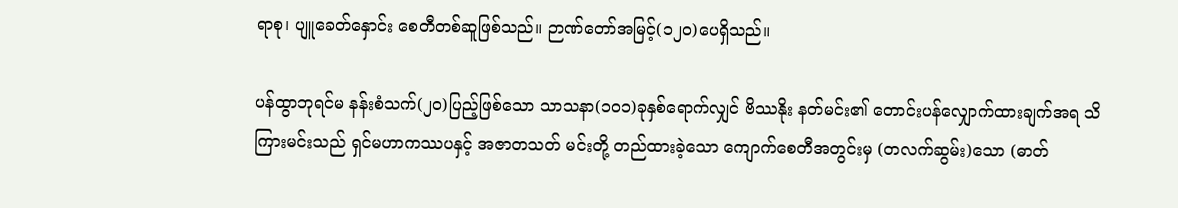ရာစု၊ ပျူခေတ်နှောင်း စေတီတစ်ဆူဖြစ်သည်။ ဉာဏ်တော်အမြင့်(၁၂၀)ပေရှိသည်။

ပန်ထွာဘုရင်မ နန်းစံသက်(၂၀)ပြည့်ဖြစ်သော သာသနာ(၁၀၁)ခုနှစ်ရောက်လျှင် ဗိဿနိုး နတ်မင်း၏ တောင်းပန်လျှောက်ထားချက်အရ သိကြားမင်းသည် ရှင်မဟာကဿပနှင့် အဇာတသတ် မင်းတို့ တည်ထားခဲ့သော ကျောက်စေတီအတွင်းမှ (တလက်ဆွမ်း)သော (ဓာတ်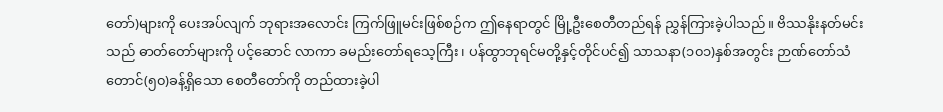တော်)များကို ပေးအပ်လျက် ဘုရားအလောင်း ကြက်ဖြူမင်းဖြစ်စဉ်က ဤနေရာတွင် မြို့ဦးစေတီတည်ရန် ညွှန်ကြားခဲ့ပါသည်။ ဗိဿနိုးနတ်မင်းသည် ဓာတ်တော်များကို ပင့်ဆောင် လာကာ ခမည်းတော်ရသေ့ကြီး၊ ပန်ထွာဘုရင်မတို့နှင့်တိုင်ပင်၍ သာသနာ(၁၀၁)နှစ်အတွင်း ဉာဏ်တော်သံတောင်(၅၀)ခန့်ရှိသော စေတီတော်ကို တည်ထားခဲ့ပါ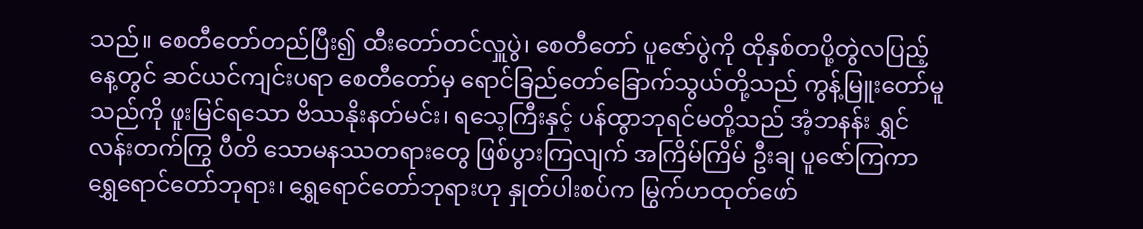သည်။ စေတီတော်တည်ပြီး၍ ထီးတော်တင်လှူပွဲ၊ စေတီတော် ပူဇော်ပွဲကို ထိုနှစ်တပို့တွဲလပြည့်နေ့တွင် ဆင်ယင်ကျင်းပရာ စေတီတော်မှ ရောင်ခြည်တော်ခြောက်သွယ်တို့သည် ကွန့်မြူးတော်မူသည်ကို ဖူးမြင်ရသော ဗိဿနိုးနတ်မင်း၊ ရသေ့ကြီးနှင့် ပန်ထွာဘုရင်မတို့သည် အံ့ဘနန်း ရွှင်လန်းတက်ကြွ ပီတိ သောမနဿတရားတွေ ဖြစ်ပွားကြလျက် အကြိမ်ကြိမ် ဦးချ ပူဇော်ကြကာ ရွှေရောင်တော်ဘုရား၊ ရွှေရောင်တော်ဘုရားဟု နှုတ်ပါးစပ်က မြွက်ဟထုတ်ဖော်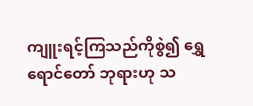ကျူးရင့်ကြသည်ကိုစွဲ၍ ရွှေရောင်တော် ဘုရားဟု သ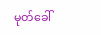မုတ်ခေါ်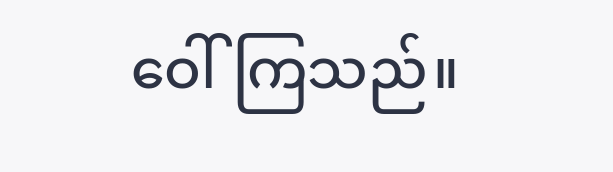ဝေါ်ကြသည်။